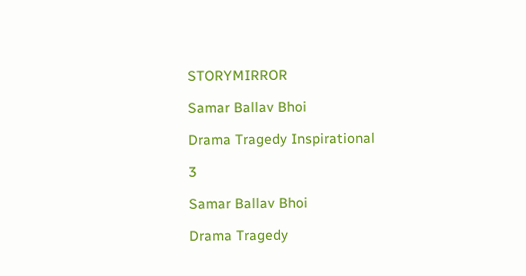STORYMIRROR

Samar Ballav Bhoi

Drama Tragedy Inspirational

3

Samar Ballav Bhoi

Drama Tragedy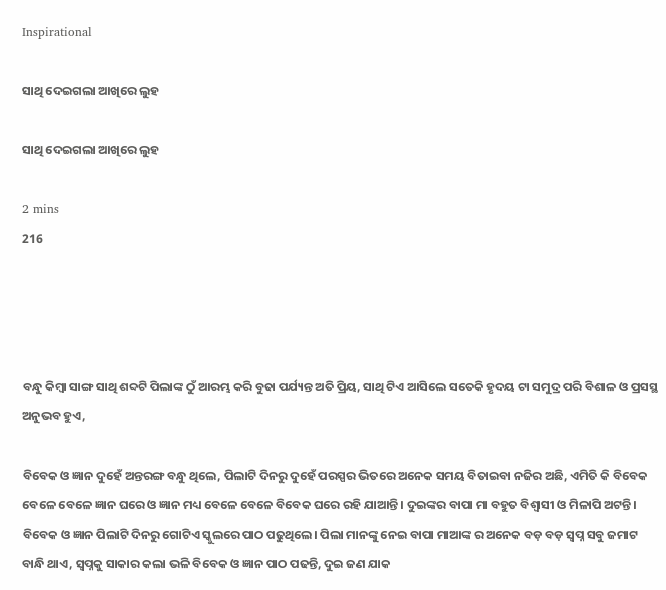Inspirational

ସାଥି ଦେଇଗଲା ଆଖିରେ ଲୁହ

ସାଥି ଦେଇଗଲା ଆଖିରେ ଲୁହ

2 mins
216




ବନ୍ଧୁ କିମ୍ବା ସାଙ୍ଗ ସାଥି ଶବ୍ଦଟି ପିଲାଙ୍କ ଠୁଁ ଆରମ୍ଭ କରି ବୁଢା ପର୍ଯ୍ୟନ୍ତ ଅତି ପ୍ରିୟ, ସାଥି ଟିଏ ଆସିଲେ ସତେକି ହୃଦୟ ଟା ସମୁଦ୍ର ପରି ବିଶାଳ ଓ ପ୍ରସସ୍ଥ ଅନୁଭବ ହୁଏ,

ବିବେକ ଓ ଜ୍ଞାନ ଦୁହେଁ ଅନ୍ତରଙ୍ଗ ବନ୍ଧୁ ଥିଲେ, ପିଲାଟି ଦିନରୁ ଦୁହେଁ ପରସ୍ପର ଭିତରେ ଅନେକ ସମୟ ବିତାଇବା ନଜିର ଅଛି, ଏମିତି କି ବିବେକ ବେଳେ ବେଳେ ଜ୍ଞାନ ଘରେ ଓ ଜ୍ଞାନ ମଧ୍ୟ ବେଳେ ବେଳେ ବିବେକ ଘରେ ରହି ଯାଆନ୍ତି। ଦୁଇଙ୍କର ବାପା ମା ବହୁତ ବିଶ୍ବାସୀ ଓ ମିଳାପି ଅଟନ୍ତି। ବିବେକ ଓ ଜ୍ଞାନ ପିଲାଟି ଦିନରୁ ଗୋଟିଏ ସ୍କୁଲରେ ପାଠ ପଢୁଥିଲେ। ପିଲା ମାନଙ୍କୁ ନେଇ ବାପା ମାଆଙ୍କ ର ଅନେକ ବଡ଼ ବଡ଼ ସ୍ବପ୍ନ ସବୁ ଜମାଟ ବାନ୍ଧି ଥାଏ, ସ୍ବପ୍ନକୁ ସାକାର କଲା ଭଳି ବିବେକ ଓ ଜ୍ଞାନ ପାଠ ପଢନ୍ତି, ଦୁଇ ଜଣ ଯାକ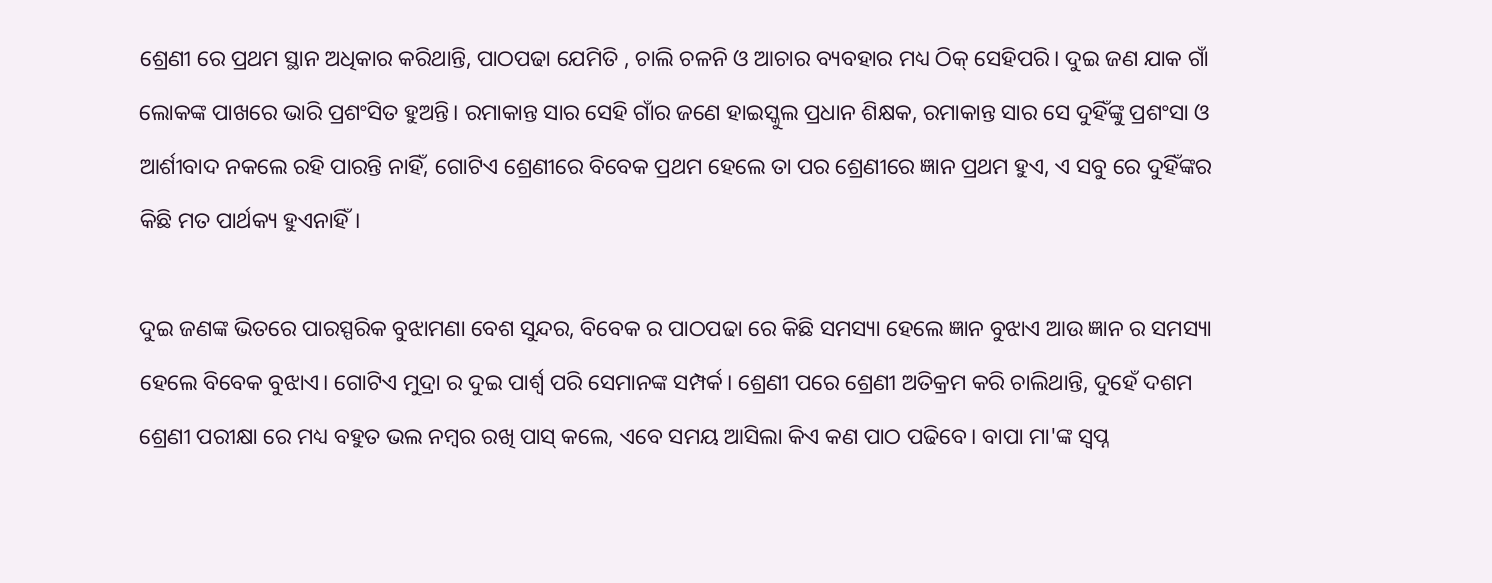ଶ୍ରେଣୀ ରେ ପ୍ରଥମ ସ୍ଥାନ ଅଧିକାର କରିଥାନ୍ତି, ପାଠପଢା ଯେମିତି , ଚାଲି ଚଳନି ଓ ଆଚାର ବ୍ୟବହାର ମଧ୍ୟ ଠିକ୍ ସେହିପରି। ଦୁଇ ଜଣ ଯାକ ଗାଁ ଲୋକଙ୍କ ପାଖରେ ଭାରି ପ୍ରଶଂସିତ ହୁଅନ୍ତି। ରମାକାନ୍ତ ସାର ସେହି ଗାଁର ଜଣେ ହାଇସ୍କୁଲ ପ୍ରଧାନ ଶିକ୍ଷକ, ରମାକାନ୍ତ ସାର ସେ ଦୁହିଁଙ୍କୁ ପ୍ରଶଂସା ଓ ଆର୍ଶୀବାଦ ନକଲେ ରହି ପାରନ୍ତି ନାହିଁ, ଗୋଟିଏ ଶ୍ରେଣୀରେ ବିବେକ ପ୍ରଥମ ହେଲେ ତା ପର ଶ୍ରେଣୀରେ ଜ୍ଞାନ ପ୍ରଥମ ହୁଏ, ଏ ସବୁ ରେ ଦୁହିଁଙ୍କର କିଛି ମତ ପାର୍ଥକ୍ୟ ହୁଏନାହିଁ।

ଦୁଇ ଜଣଙ୍କ ଭିତରେ ପାରସ୍ପରିକ ବୁଝାମଣା ବେଶ ସୁନ୍ଦର, ବିବେକ ର ପାଠପଢା ରେ କିଛି ସମସ୍ୟା ହେଲେ ଜ୍ଞାନ ବୁଝାଏ ଆଉ ଜ୍ଞାନ ର ସମସ୍ୟା ହେଲେ ବିବେକ ବୁଝାଏ। ଗୋଟିଏ ମୁଦ୍ରା ର ଦୁଇ ପାର୍ଶ୍ଵ ପରି ସେମାନଙ୍କ ସମ୍ପର୍କ। ଶ୍ରେଣୀ ପରେ ଶ୍ରେଣୀ ଅତିକ୍ରମ କରି ଚାଲିଥାନ୍ତି, ଦୁହେଁ ଦଶମ ଶ୍ରେଣୀ ପରୀକ୍ଷା ରେ ମଧ୍ୟ ବହୁତ ଭଲ ନମ୍ବର ରଖି ପାସ୍ କଲେ, ଏବେ ସମୟ ଆସିଲା କିଏ କଣ ପାଠ ପଢିବେ। ବାପା ମା'ଙ୍କ ସ୍ବପ୍ନ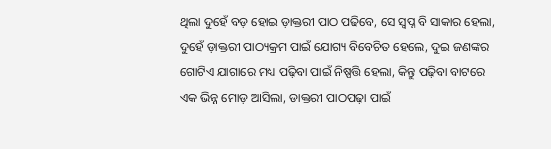ଥିଲା ଦୁହେଁ ବଡ଼ ହୋଇ ଡ଼ାକ୍ତରୀ ପାଠ ପଢିବେ, ସେ ସ୍ବପ୍ନ ବି ସାକାର ହେଲା, ଦୁହେଁ ଡ଼ାକ୍ତରୀ ପାଠ୍ୟକ୍ରମ ପାଇଁ ଯୋଗ୍ୟ ବିବେଚିତ ହେଲେ, ଦୁଇ ଜଣଙ୍କର ଗୋଟିଏ ଯାଗାରେ ମଧ୍ୟ ପଢ଼ିବା ପାଇଁ ନିଷ୍ପତ୍ତି ହେଲା, କିନ୍ତୁ ପଢ଼ିବା ବାଟରେ ଏକ ଭିନ୍ନ ମୋଡ଼ ଆସିଲା, ଡାକ୍ତରୀ ପାଠପଢ଼ା ପାଇଁ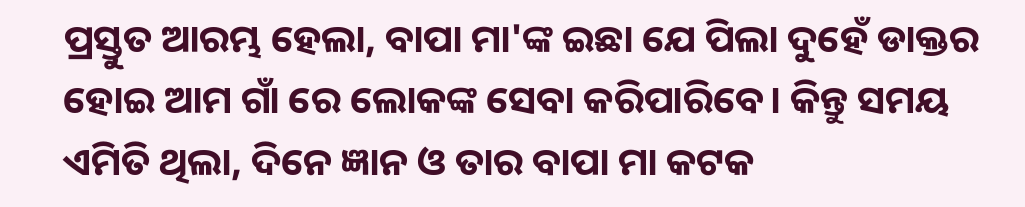ପ୍ରସ୍ତୁତ ଆରମ୍ଭ ହେଲା, ବାପା ମା'ଙ୍କ ଇଛା ଯେ ପିଲା ଦୁହେଁ ଡାକ୍ତର ହୋଇ ଆମ ଗାଁ ରେ ଲୋକଙ୍କ ସେବା କରିପାରିବେ। କିନ୍ତୁ ସମୟ ଏମିତି ଥିଲା, ଦିନେ ଜ୍ଞାନ ଓ ତାର ବାପା ମା କଟକ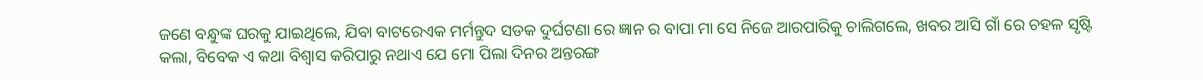ଜଣେ ବନ୍ଧୁଙ୍କ ଘରକୁ ଯାଇଥିଲେ, ଯିବା ବାଟରେଏକ ମର୍ମନ୍ତୁଦ ସଡକ ଦୁର୍ଘଟଣା ରେ ଜ୍ଞାନ ର ବାପା ମା ସେ ନିଜେ ଆରପାରିକୁ ଚାଲିଗଲେ, ଖବର ଆସି ଗାଁ ରେ ଚହଳ ସୃଷ୍ଟି କଲା, ବିବେକ ଏ କଥା ବିଶ୍ବାସ କରିପାରୁ ନଥାଏ ଯେ ମୋ ପିଲା ଦିନର ଅନ୍ତରଙ୍ଗ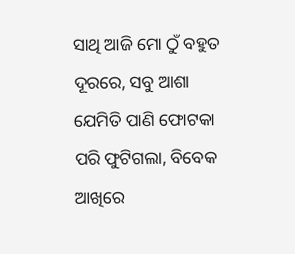ସାଥି ଆଜି ମୋ ଠୁଁ ବହୁତ ଦୂରରେ, ସବୁ ଆଶା ଯେମିତି ପାଣି ଫୋଟକା ପରି ଫୁଟିଗଲା, ବିବେକ ଆଖିରେ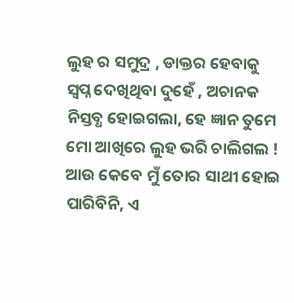ଲୁହ ର ସମୁଦ୍ର , ଡାକ୍ତର ହେବାକୁ ସ୍ବପ୍ନ ଦେଖିଥିବା ଦୁହେଁ , ଅଚାନକ ନିସ୍ତବ୍ଧ ହୋଇଗଲା, ହେ ଜ୍ଞାନ ତୁମେ ମୋ ଆଖିରେ ଲୁହ ଭରି ଚାଲିଗଲ ! ଆଉ କେବେ ମୁଁ ତୋର ସାଥୀ ହୋଇ ପାରିବିନି, ଏ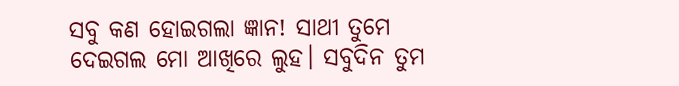ସବୁ କଣ ହୋଇଗଲା ଜ୍ଞାନ! ସାଥୀ ତୁମେ ଦେଇଗଲ ମୋ ଆଖିରେ ଲୁହ। ସବୁଦିନ ତୁମ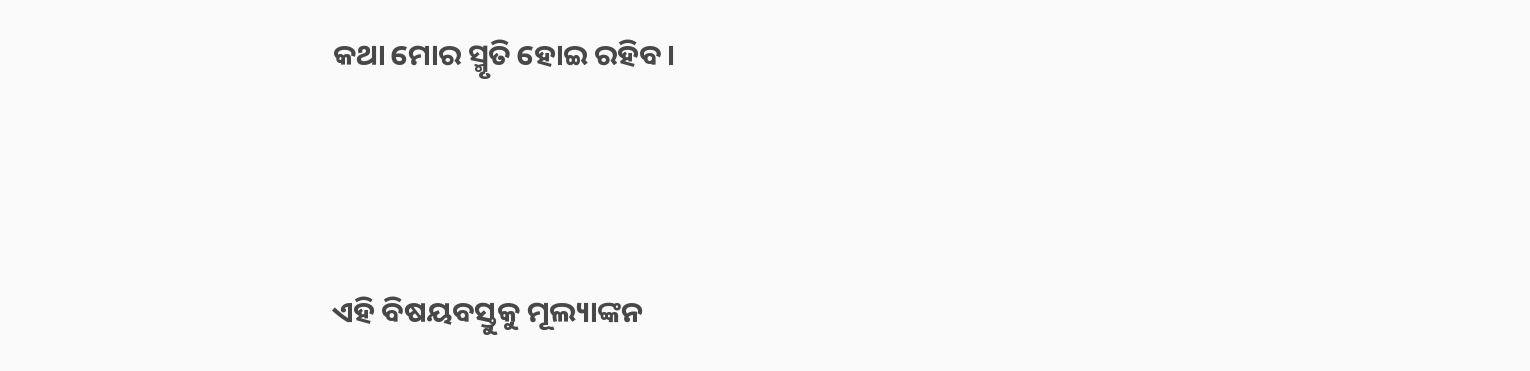କଥା ମୋର ସ୍ମୃତି ହୋଇ ରହିବ।





ଏହି ବିଷୟବସ୍ତୁକୁ ମୂଲ୍ୟାଙ୍କନ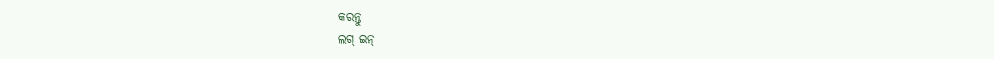କରନ୍ତୁ
ଲଗ୍ ଇନ୍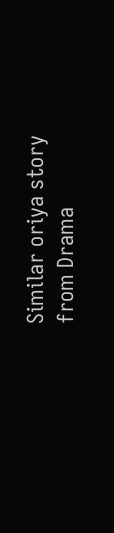Similar oriya story from Drama